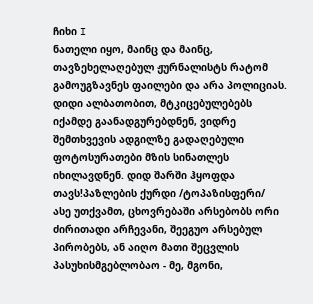ჩიხი I
ნათელი იყო, მაინც და მაინც, თავზეხელაღებულ ჟურნალისტს რატომ გამოუგზავნეს ფაილები და არა პოლიციას. დიდი ალბათობით, მტკიცებულებებს იქამდე გაანადგურებდნენ, ვიდრე შემთხვევის ადგილზე გადაღებული ფოტოსურათები მზის სინათლეს იხილავდნენ. დიდ შარში ჰყოფდა თავს!პაზლების ქურდი /ტოპაზისფერი/
ასე უთქვამთ, ცხოვრებაში არსებობს ორი ძირითადი არჩევანი, შეეგუო არსებულ პირობებს, ან აიღო მათი შეცვლის პასუხისმგებლობაო - მე, მგონი,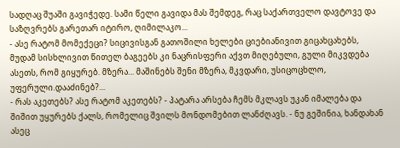სადღაც შუაში გავიჭედე. სამი წელი გავიდა მას შემდეგ, რაც საქართველო დავტოვე და საზღვრებს გარეთარ იტირო, ღიმილაკო...
- ასე რატომ მომექეცი? სიცივისგან გათოშილი ხელები ციებიანივით გიცახცახებს, მუდამ სისხლივით წითელ ბაგეებს კი ნაცრისფერი აქვთ მიღებული, გული მიკვდება ასეთს, რომ გიყურებ. მზერა... მაშინებს შენი მზერა, მკვდარი, უსიცოცხლო, უფერული.დააძინებ?...
- რას აკეთებს? ასე რატომ აკეთებს? - პატარა არსება ჩემს მკლავს უკან იმალება და შიშით უყურებს ქალს, რომელიც შვილს მონდომებით ლანძღავს. - ნუ გეშინია, ხანდახან ასეც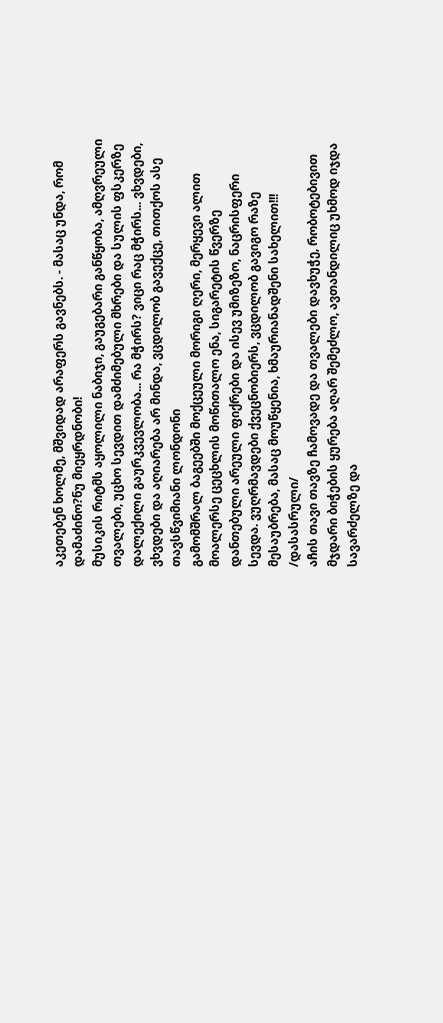აკეთებენ ხოლმე, მშვიდად არაფერს გავნებს. - მასაც უნდა, რომ დამაძინო?ნუ მიეყრდნობი!
მუსიკის რიტმს აყოლილი ნაბიჯი, გაუგებარი განწყობა, ამღვრეული თვალები, უცხო სევდით დამძიმებული მხრები და სულის ფსკერზე დალექილი გაურკვევლობა... რა მჭირს? ვიცი რაც მჭირს... ვხვდები, ვხვდები და აღიარება არ მინდა, ვცდილობ გავექცე, თითქოს ასე თავსწვიმიანი ლონდონი
გამომშრალ ბაგეებში მოქცეული მორიგი ღერი, მერყევი ალით მოალერსე ცეცხლის მოწითალო ენა, სიგარეტის წვერზე დანთებული არეული ფიქრები და ისევ უმიზეზო, ნაცრისფერი სევდა. ვუღრმავდები ქვეცნობიერს, ვცდილობ გავიგო რაზე მესაუბრება, მასაც მოუწყენია, ხმაურიანადშენი სახელით!!! /დასასრული/
აჩის თავი თავზე ჩამოვადე და თვალები დავხუჭე, რობოტებივით მჯდარი ბიჭების ყურება აღარ შემეძლო, ავთანდილიც უხმოდ იჯდა სავარძელზე და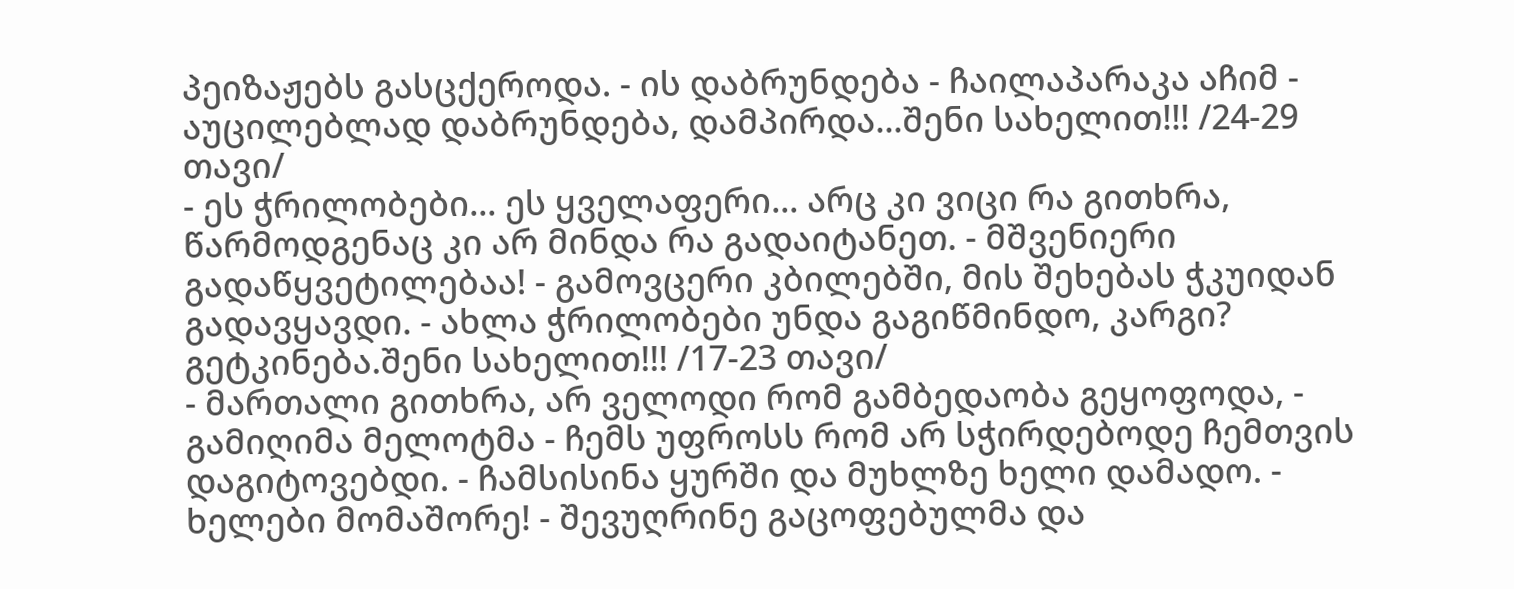პეიზაჟებს გასცქეროდა. - ის დაბრუნდება - ჩაილაპარაკა აჩიმ - აუცილებლად დაბრუნდება, დამპირდა...შენი სახელით!!! /24-29 თავი/
- ეს ჭრილობები... ეს ყველაფერი... არც კი ვიცი რა გითხრა, წარმოდგენაც კი არ მინდა რა გადაიტანეთ. - მშვენიერი გადაწყვეტილებაა! - გამოვცერი კბილებში, მის შეხებას ჭკუიდან გადავყავდი. - ახლა ჭრილობები უნდა გაგიწმინდო, კარგი? გეტკინება.შენი სახელით!!! /17-23 თავი/
- მართალი გითხრა, არ ველოდი რომ გამბედაობა გეყოფოდა, - გამიღიმა მელოტმა - ჩემს უფროსს რომ არ სჭირდებოდე ჩემთვის დაგიტოვებდი. - ჩამსისინა ყურში და მუხლზე ხელი დამადო. - ხელები მომაშორე! - შევუღრინე გაცოფებულმა და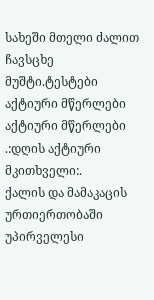სახეში მთელი ძალით ჩავსცხე მუშტი.ტესტები
აქტიური მწერლები
აქტიური მწერლები
.:დღის აქტიური მკითხველი:.
ქალის და მამაკაცის ურთიერთობაში უპირველესი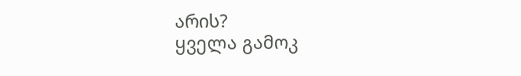არის?
ყველა გამოკ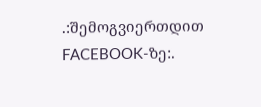.:შემოგვიერთდით FACEBOOK-ზე:.